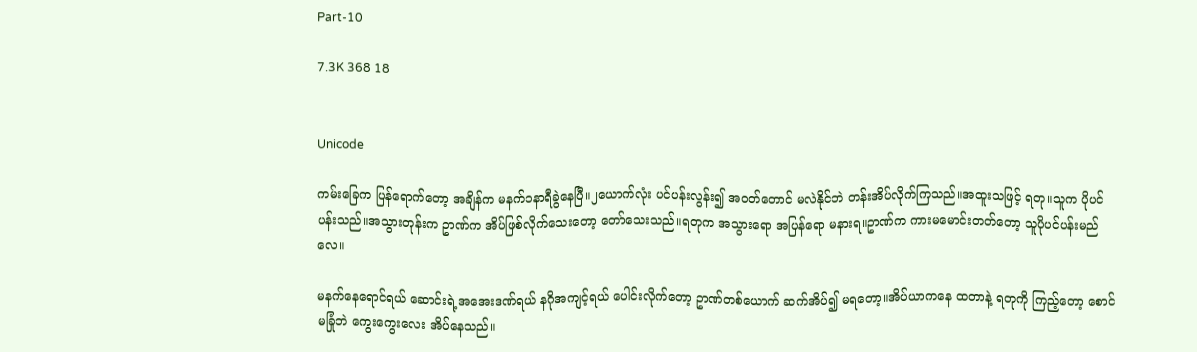Part-10

7.3K 368 18


Unicode

ကမ်းခြေက ပြန်ရောက်တော့ အချိန်က မနက်၁နာရီခွဲနေပြီ။၂ယောက်လုံး ပင်ပန်းလွန်း၍ အ၀တ်တောင် မလဲနိုင်ဘဲ တန်းအိပ်လိုက်ကြသည်။အထူးသဖြင့် ရတု။သူက ပိုပင်ပန်းသည်။အသွားတုန်းက ဥာဏ်က အိပ်ဖြစ်လိုက်သေးတော့ တော်သေးသည်။ရတုက အသွားရော အပြန်ရော မနားရ။ဥာဏ်က ကားမမောင်းတတ်တော့ သူပိုပင်ပန်းမည်လေ။

မနက်နေရောင်ရယ် ဆောင်းရဲ့အအေးဒဏ်ရယ် နဂိုအကျင့်ရယ် ပေါင်းလိုက်တော့ ဥာဏ်တစ်ယောက် ဆက်အိပ်၍ မရတော့။အိပ်ယာကနေ ထတာနဲ့ ရတုကို ကြည့်တော့ စောင်မခြုံဘဲ ကွေးကွေးလေး အိပ်နေသည်။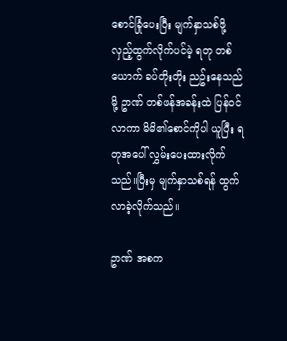စောင်ခြုံပေးပြီး မျက်နှာသစ်ဖို့ လှည့်ထွက်လိုက်ပင်မဲ့ ရတု တစ်ယောက် ခပ်တိုးတိုး ညဥ်းနေသည်မို့ ဥာဏ် တစ်ဖန်အခန်းထဲ ပြန်၀င်လာကာ မိမိ၏စောင်ကိုပါ ယူပြီး ရတုအပေါ် လွှမ်းပေးထားလိုက်သည်။ပြီးမှ မျက်နှာသစ်ရန် ထွက်လာခဲ့လိုက်သည်။

ဥာဏ် အစက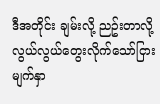ဒီအတိုင်း ချမ်းလို့ ညဥ်းတာလို့ လွယ်လွယ်တွေးလိုက်သော်ငြား မျက်နှာ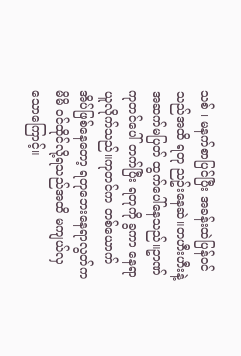သစ် ၊ မနက်စာပြင်ပြီး အခန်းထဲပြန်၀င်သည်အထိ ရတု ညဥ်းနေဆဲ။တဟီးဟီးနဲ့ အဆက်မပြတ် ထွက်ပေါ်နေသည်။ဥာဏ် ကုတင်ပေါ် တက်ပြီး ရတုကို ခွကာ နေရာယူလိုက်သည်။ကုတင်က တစ်ယောက်အိပ်ဖြစ်နေတော့ ရတုဘေးနေရာလွတ်က မိမိ ၀င်ထိုင်လို့ရသည်အထိ မကျယ်လှသောကြောင့်။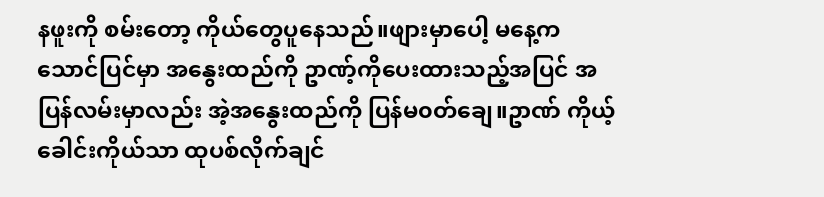နဖူးကို စမ်းတော့ ကိုယ်တွေပူနေသည်။ဖျားမှာပေါ့ မနေ့က သောင်ပြင်မှာ အနွေးထည်ကို ဥာဏ့်ကိုပေးထားသည့်အပြင် အပြန်လမ်းမှာလည်း အဲ့အနွေးထည်ကို ပြန်မ၀တ်ချေ။ဥာဏ် ကိုယ့်ခေါင်းကိုယ်သာ ထုပစ်လိုက်ချင်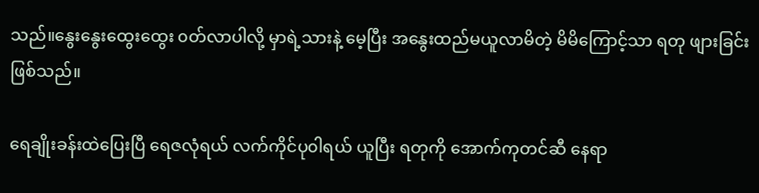သည်။နွေးနွေးထွေးထွေး ၀တ်လာပါလို့ မှာရဲ့သားနဲ့ မေ့ပြီး အနွေးထည်မယူလာမိတဲ့ မိမိကြောင့်သာ ရတု ဖျားခြင်းဖြစ်သည်။

ရေချိုးခန်းထဲပြေးပြီ ရေဇလုံရယ် လက်ကိုင်ပု၀ါရယ် ယူပြီး ရတုကို အောက်ကုတင်ဆီ နေရာ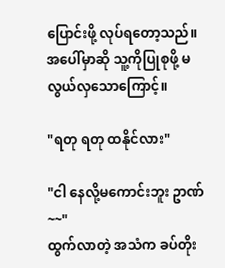ပြောင်းဖို့ လုပ်ရတော့သည်။အပေါ်မှာဆို သူ့ကိုပြုစုဖို့ မလွယ်လှသောကြောင့်။

"ရတု ရတု ထနိုင်လား"

"ငါ နေလို့မကောင်းဘူး ဥာဏ်~~"
ထွက်လာတဲ့ အသံက ခပ်တိုး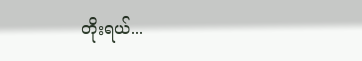တိုးရယ်...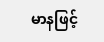မာနဖြင့်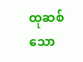ထုဆစ်သော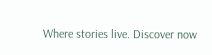Where stories live. Discover now